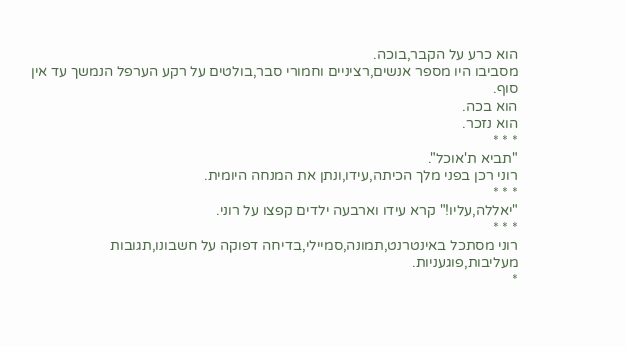הוא כרע על הקבר,בוכה.
מסביבו היו מספר אנשים,רציניים וחמורי סבר,בולטים על רקע הערפל הנמשך עד אין סוף.
הוא בכה.
הוא נזכר.
* * *
"תביא ת'אוכל".
רוני רכן בפני מלך הכיתה,עידו,ונתן את המנחה היומית.
* * *
"יאללה,עליו!" קרא עידו וארבעה ילדים קפצו על רוני.
* * *
רוני מסתכל באינטרנט,תמונה,סמיילי,בדיחה דפוקה על חשבונו,תגובות מעליבות,פוגעניות.
*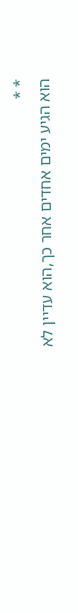* *
הוא הגיע ימים אחדים אחר כך,הוא עדיין לא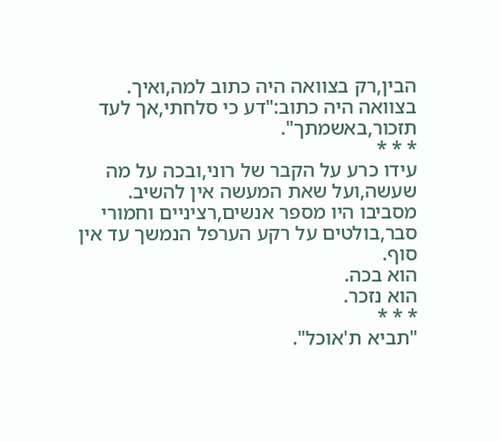הבין,רק בצוואה היה כתוב למה,ואיך.
בצוואה היה כתוב:"דע כי סלחתי,אך לעד תזכור,באשמתך".
* * *
עידו כרע על הקבר של רוני,ובכה על מה שעשה,ועל שאת המעשה אין להשיב.
מסביבו היו מספר אנשים,רציניים וחמורי סבר,בולטים על רקע הערפל הנמשך עד אין סוף.
הוא בכה.
הוא נזכר.
* * *
"תביא ת'אוכל".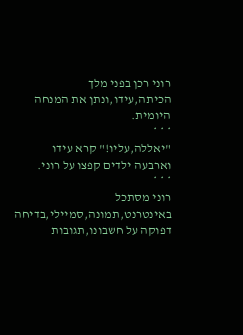רוני רכן בפני מלך הכיתה,עידו,ונתן את המנחה היומית.
* * *
"יאללה,עליו!" קרא עידו וארבעה ילדים קפצו על רוני.
* * *
רוני מסתכל באינטרנט,תמונה,סמיילי,בדיחה דפוקה על חשבונו,תגובות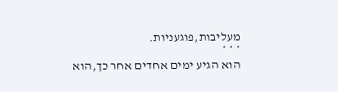מעליבות,פוגעניות.
* * *
הוא הגיע ימים אחדים אחר כך,הוא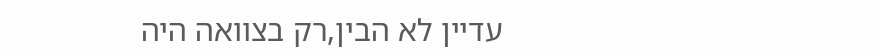עדיין לא הבין,רק בצוואה היה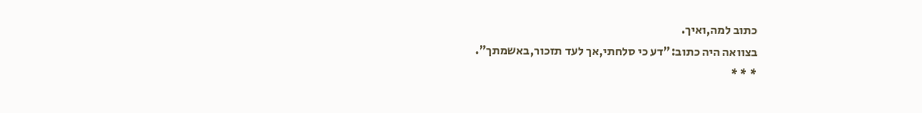כתוב למה,ואיך.
בצוואה היה כתוב:"דע כי סלחתי,אך לעד תזכור,באשמתך".
* * *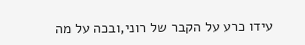עידו כרע על הקבר של רוני,ובכה על מה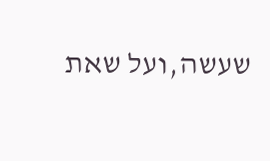שעשה,ועל שאת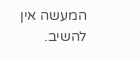המעשה אין להשיב.